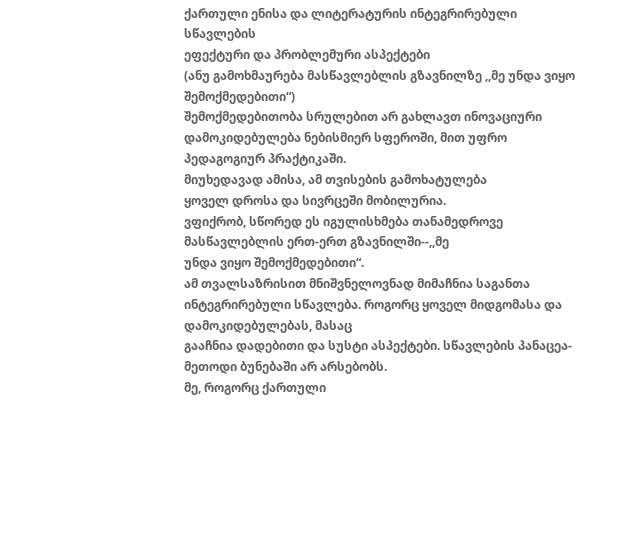ქართული ენისა და ლიტერატურის ინტეგრირებული სწავლების
ეფექტური და პრობლემური ასპექტები
(ანუ გამოხმაურება მასწავლებლის გზავნილზე ,,მე უნდა ვიყო შემოქმედებითი“)
შემოქმედებითობა სრულებით არ გახლავთ ინოვაციური დამოკიდებულება ნებისმიერ სფეროში, მით უფრო პედაგოგიურ პრაქტიკაში.
მიუხედავად ამისა, ამ თვისების გამოხატულება
ყოველ დროსა და სივრცეში მობილურია.
ვფიქრობ, სწორედ ეს იგულისხმება თანამედროვე მასწავლებლის ერთ-ერთ გზავნილში--,,მე
უნდა ვიყო შემოქმედებითი“.
ამ თვალსაზრისით მნიშვნელოვნად მიმაჩნია საგანთა ინტეგრირებული სწავლება. როგორც ყოველ მიდგომასა და დამოკიდებულებას, მასაც
გააჩნია დადებითი და სუსტი ასპექტები. სწავლების პანაცეა-მეთოდი ბუნებაში არ არსებობს.
მე, როგორც ქართული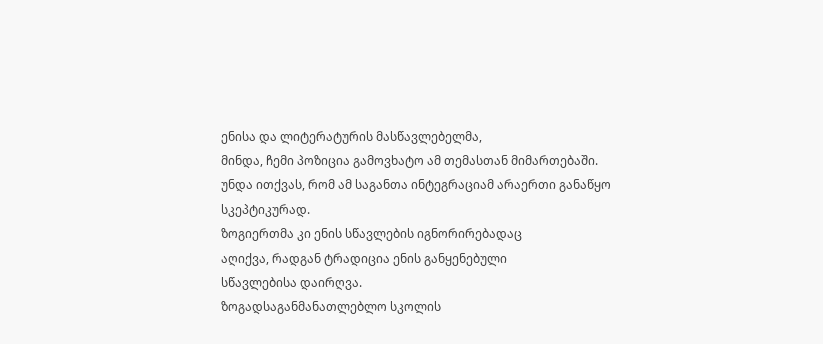ენისა და ლიტერატურის მასწავლებელმა,
მინდა, ჩემი პოზიცია გამოვხატო ამ თემასთან მიმართებაში.
უნდა ითქვას, რომ ამ საგანთა ინტეგრაციამ არაერთი განაწყო სკეპტიკურად.
ზოგიერთმა კი ენის სწავლების იგნორირებადაც
აღიქვა, რადგან ტრადიცია ენის განყენებული
სწავლებისა დაირღვა.
ზოგადსაგანმანათლებლო სკოლის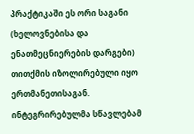პრაქტიკაში ეს ორი საგანი (ხელოვნებისა და ენათმეცნიერების დარგები) თითქმის იზოლირებული იყო ერთმანეთისაგან. ინტეგრირებულმა სწავლებამ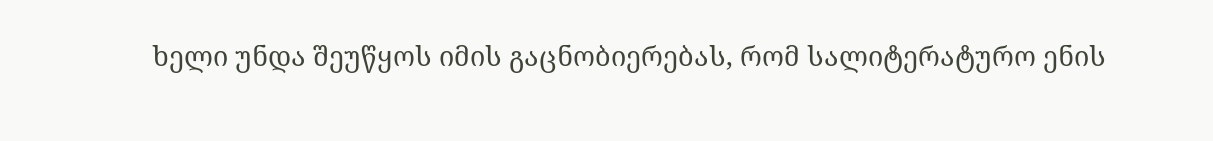ხელი უნდა შეუწყოს იმის გაცნობიერებას, რომ სალიტერატურო ენის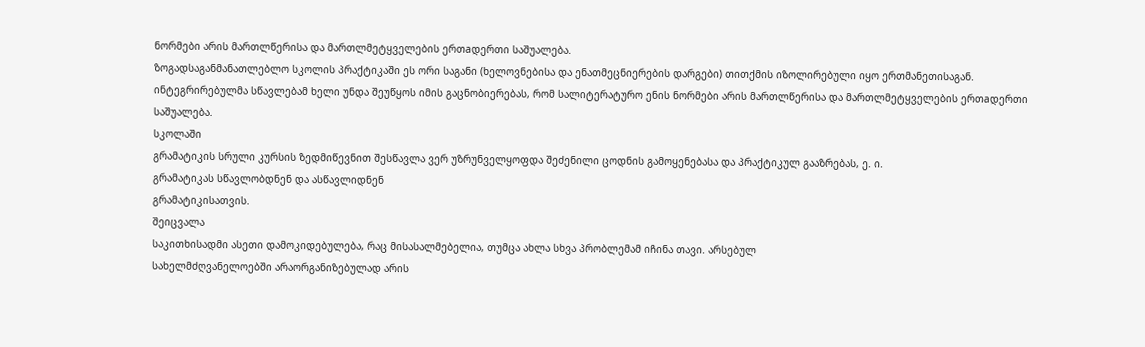ნორმები არის მართლწერისა და მართლმეტყველების ერთaდერთი საშუალება.
ზოგადსაგანმანათლებლო სკოლის პრაქტიკაში ეს ორი საგანი (ხელოვნებისა და ენათმეცნიერების დარგები) თითქმის იზოლირებული იყო ერთმანეთისაგან. ინტეგრირებულმა სწავლებამ ხელი უნდა შეუწყოს იმის გაცნობიერებას, რომ სალიტერატურო ენის ნორმები არის მართლწერისა და მართლმეტყველების ერთaდერთი საშუალება.
სკოლაში
გრამატიკის სრული კურსის ზედმიწევნით შესწავლა ვერ უზრუნველყოფდა შეძენილი ცოდნის გამოყენებასა და პრაქტიკულ გააზრებას, ე. ი.
გრამატიკას სწავლობდნენ და ასწავლიდნენ
გრამატიკისათვის.
შეიცვალა
საკითხისადმი ასეთი დამოკიდებულება, რაც მისასალმებელია, თუმცა ახლა სხვა პრობლემამ იჩინა თავი. არსებულ
სახელმძღვანელოებში არაორგანიზებულად არის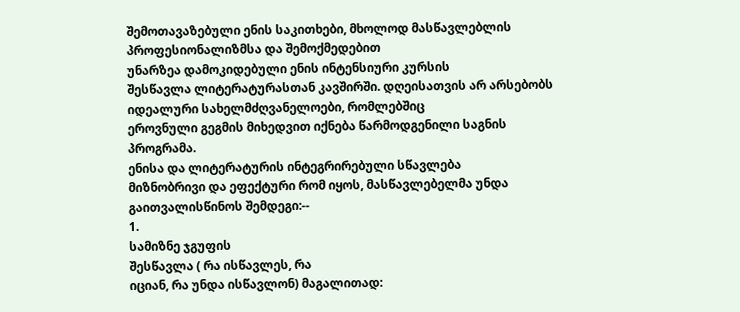შემოთავაზებული ენის საკითხები, მხოლოდ მასწავლებლის პროფესიონალიზმსა და შემოქმედებით
უნარზეა დამოკიდებული ენის ინტენსიური კურსის
შესწავლა ლიტერატურასთან კავშირში. დღეისათვის არ არსებობს
იდეალური სახელმძღვანელოები, რომლებშიც
ეროვნული გეგმის მიხედვით იქნება წარმოდგენილი საგნის პროგრამა.
ენისა და ლიტერატურის ინტეგრირებული სწავლება
მიზნობრივი და ეფექტური რომ იყოს, მასწავლებელმა უნდა გაითვალისწინოს შემდეგი:--
1.
სამიზნე ჯგუფის
შესწავლა ( რა ისწავლეს, რა
იციან, რა უნდა ისწავლონ) მაგალითად: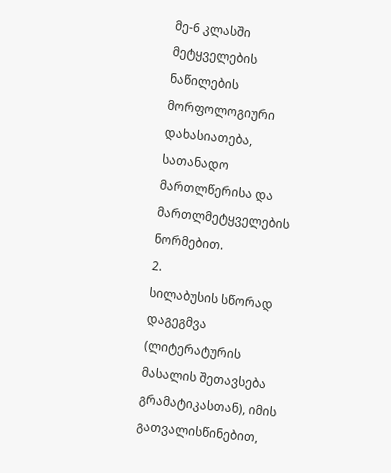მე-6 კლასში მეტყველების ნაწილების
მორფოლოგიური დახასიათება, სათანადო მართლწერისა და მართლმეტყველების ნორმებით.
2.
სილაბუსის სწორად დაგეგმვა (ლიტერატურის მასალის შეთავსება გრამატიკასთან), იმის გათვალისწინებით,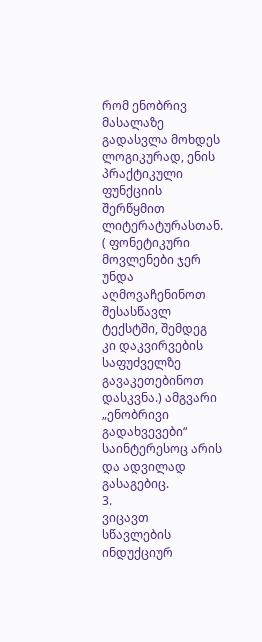რომ ენობრივ მასალაზე გადასვლა მოხდეს ლოგიკურად, ენის პრაქტიკული ფუნქციის შერწყმით ლიტერატურასთან. ( ფონეტიკური მოვლენები ჯერ უნდა აღმოვაჩენინოთ შესასწავლ ტექსტში, შემდეგ კი დაკვირვების საფუძველზე გავაკეთებინოთ დასკვნა.) ამგვარი
„ენობრივი გადახვევები“ საინტერესოც არის და ადვილად გასაგებიც.
3.
ვიცავთ
სწავლების ინდუქციურ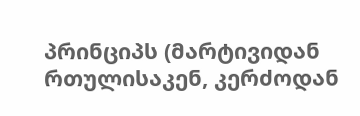პრინციპს (მარტივიდან რთულისაკენ, კერძოდან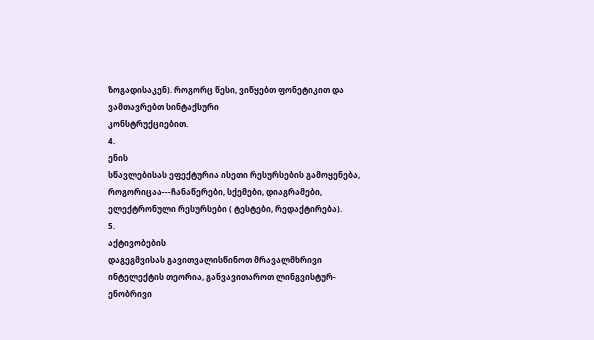ზოგადისაკენ). როგორც წესი, ვიწყებთ ფონეტიკით და ვამთავრებთ სინტაქსური
კონსტრუქციებით.
4.
ენის
სწავლებისას ეფექტურია ისეთი რესურსების გამოყენება,
როგორიცაა---ჩანაწერები, სქემები, დიაგრამები,
ელექტრონული რესურსები ( ტესტები, რედაქტირება).
5.
აქტივობების
დაგეგმვისას გავითვალისწინოთ მრავალმხრივი
ინტელექტის თეორია, განვავითაროთ ლინგვისტურ-ენობრივი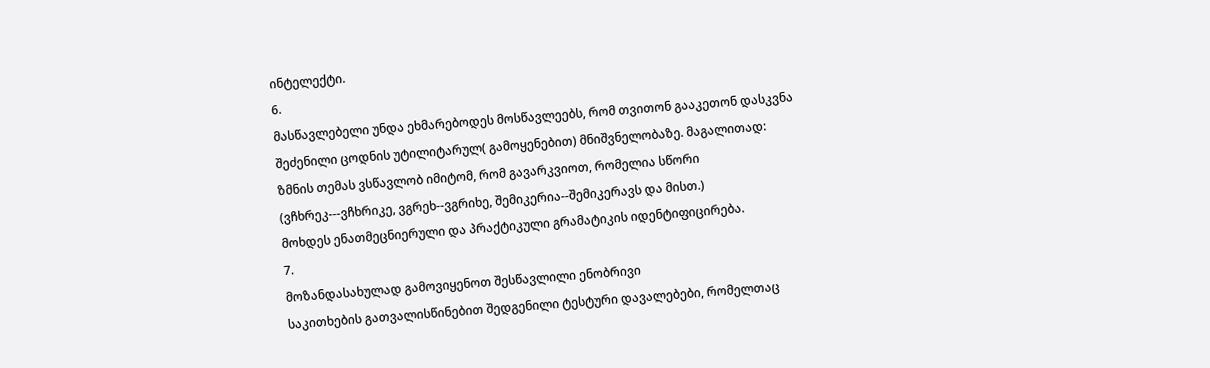ინტელექტი.
6.
მასწავლებელი უნდა ეხმარებოდეს მოსწავლეებს, რომ თვითონ გააკეთონ დასკვნა შეძენილი ცოდნის უტილიტარულ( გამოყენებით) მნიშვნელობაზე. მაგალითად:
ზმნის თემას ვსწავლობ იმიტომ, რომ გავარკვიოთ, რომელია სწორი (ვჩხრეკ---ვჩხრიკე, ვგრეხ--ვგრიხე, შემიკერია--შემიკერავს და მისთ.)
მოხდეს ენათმეცნიერული და პრაქტიკული გრამატიკის იდენტიფიცირება.
7.
მოზანდასახულად გამოვიყენოთ შესწავლილი ენობრივი
საკითხების გათვალისწინებით შედგენილი ტესტური დავალებები, რომელთაც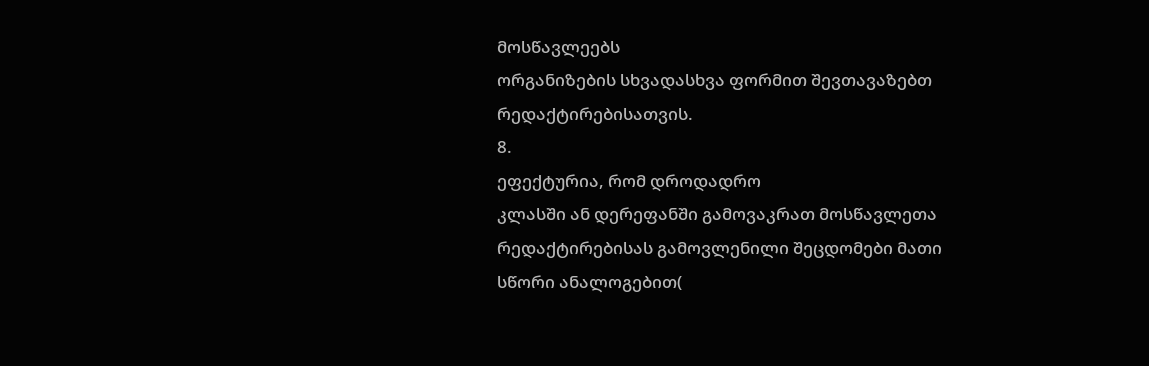მოსწავლეებს
ორგანიზების სხვადასხვა ფორმით შევთავაზებთ
რედაქტირებისათვის.
8.
ეფექტურია, რომ დროდადრო
კლასში ან დერეფანში გამოვაკრათ მოსწავლეთა რედაქტირებისას გამოვლენილი შეცდომები მათი სწორი ანალოგებით(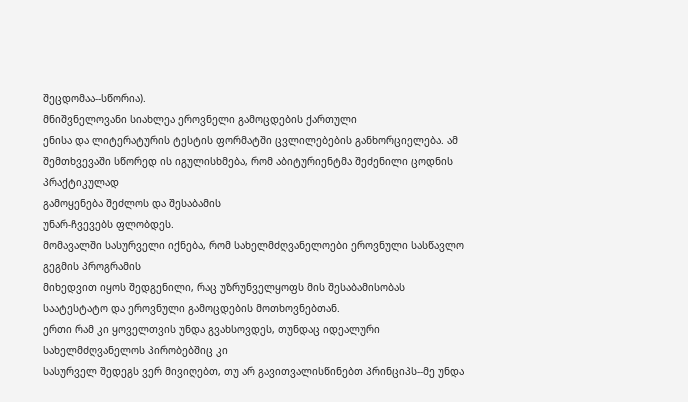შეცდომაა--სწორია).
მნიშვნელოვანი სიახლეა ეროვნელი გამოცდების ქართული
ენისა და ლიტერატურის ტესტის ფორმატში ცვლილებების განხორციელება. ამ შემთხვევაში სწორედ ის იგულისხმება, რომ აბიტურიენტმა შეძენილი ცოდნის პრაქტიკულად
გამოყენება შეძლოს და შესაბამის
უნარ-ჩვევებს ფლობდეს.
მომავალში სასურველი იქნება, რომ სახელმძღვანელოები ეროვნული სასწავლო გეგმის პროგრამის
მიხედვით იყოს შედგენილი, რაც უზრუნველყოფს მის შესაბამისობას
საატესტატო და ეროვნული გამოცდების მოთხოვნებთან.
ერთი რამ კი ყოველთვის უნდა გვახსოვდეს, თუნდაც იდეალური სახელმძღვანელოს პირობებშიც კი
სასურველ შედეგს ვერ მივიღებთ, თუ არ გავითვალისწინებთ პრინციპს--მე უნდა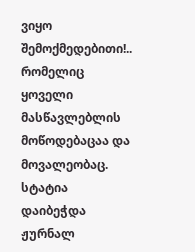ვიყო შემოქმედებითი!.. რომელიც
ყოველი მასწავლებლის მოწოდებაცაა და მოვალეობაც.
სტატია დაიბეჭდა ჟურნალ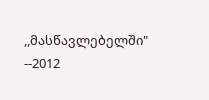,,მასწავლებელში" --2012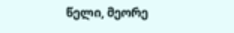წელი, მეორე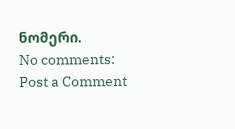ნომერი.
No comments:
Post a Comment